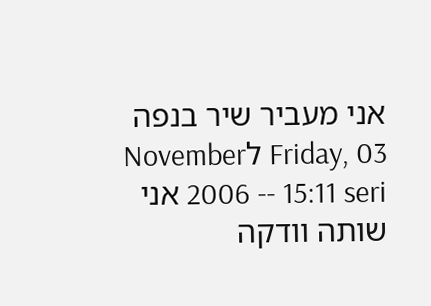אני מעביר שיר בנפה
Friday, 03 לNovember 2006 -- 15:11 seri אני שותה וודקה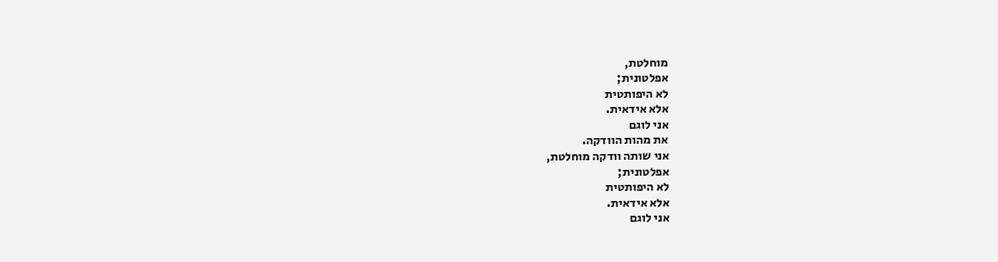מוחלטת,
אפלטונית;
לא היפותטית
אלא אידאית.
אני לוגם
את מהות הוודקה.
אני שותה וודקה מוחלטת,
אפלטונית;
לא היפותטית
אלא אידאית.
אני לוגם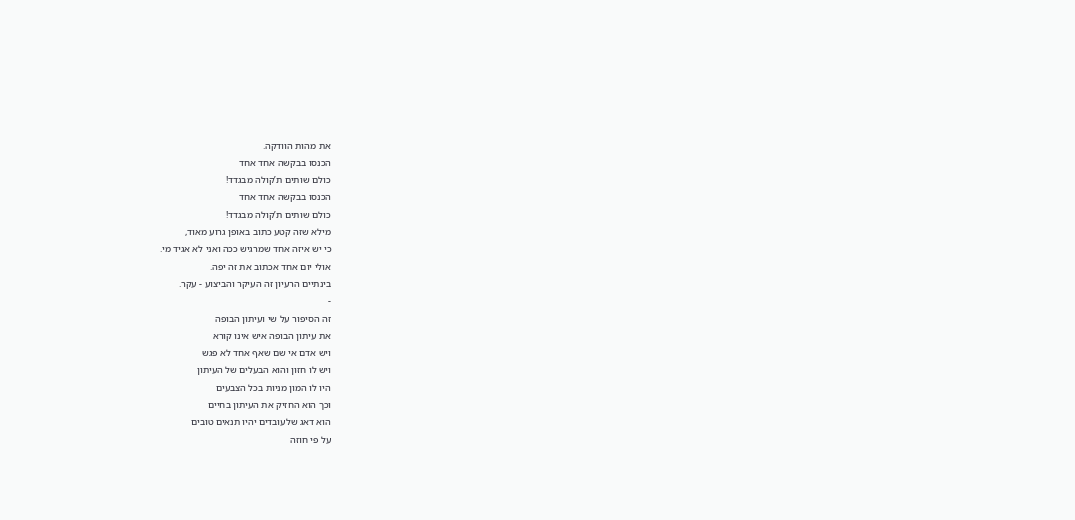את מהות הוודקה.
הכנסו בבקשה אחד אחד
כולם שותים ת’קולה מבגדד!
הכנסו בבקשה אחד אחד
כולם שותים ת’קולה מבגדד!
מילא שזה קטע כתוב באופן גרוע מאוד,
כי יש איזה אחד שמרגיש ככה ואני לא אגיד מי.
אולי יום אחד אכתוב את זה יפה.
בינתיים הרעיון זה העיקר והביצוע - עקר.
-
זה הסיפור על שי ועיתון הבופה
את עיתון הבופה איש אינו קורא
ויש אדם אי שם שאף אחד לא פגש
ויש לו חזון והוא הבעלים של העיתון
היו לו המון מניות בכל הצבעים
וכך הוא החזיק את העיתון בחיים
הוא דאג שלעובדים יהיו תנאים טובים
על פי חוזה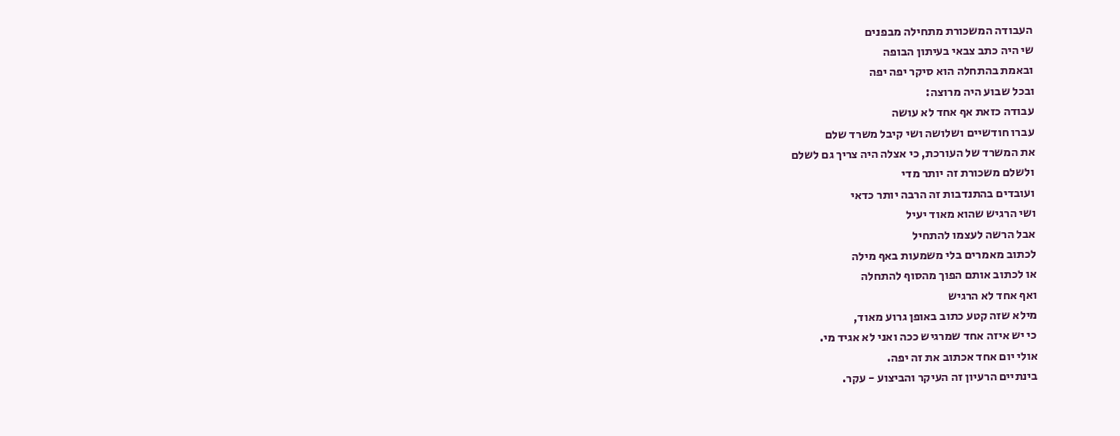העבודה המשכורת מתחילה מבפנים
שי היה כתב צבאי בעיתון הבופה
ובאמת בהתחלה הוא סיקר יפה יפה
ובכל שבוע היה מרוצה:
עבודה כזאת אף אחד לא עושה
עברו חודשיים ושלושה ושי קיבל משרד שלם
את המשרד של העורכת, כי אצלה היה צריך גם לשלם
ולשלם משכורת זה יותר מדי
ועובדים בהתנדבות זה הרבה יותר כדאי
ושי הרגיש שהוא מאוד יעיל
אבל הרשה לעצמו להתחיל
לכתוב מאמרים בלי משמעות באף מילה
או לכתוב אותם הפוך מהסוף להתחלה
ואף אחד לא הרגיש
מילא שזה קטע כתוב באופן גרוע מאוד,
כי יש איזה אחד שמרגיש ככה ואני לא אגיד מי.
אולי יום אחד אכתוב את זה יפה.
בינתיים הרעיון זה העיקר והביצוע - עקר.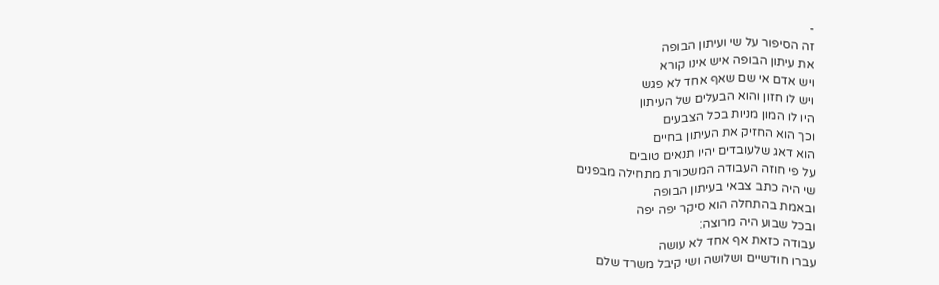-
זה הסיפור על שי ועיתון הבופה
את עיתון הבופה איש אינו קורא
ויש אדם אי שם שאף אחד לא פגש
ויש לו חזון והוא הבעלים של העיתון
היו לו המון מניות בכל הצבעים
וכך הוא החזיק את העיתון בחיים
הוא דאג שלעובדים יהיו תנאים טובים
על פי חוזה העבודה המשכורת מתחילה מבפנים
שי היה כתב צבאי בעיתון הבופה
ובאמת בהתחלה הוא סיקר יפה יפה
ובכל שבוע היה מרוצה:
עבודה כזאת אף אחד לא עושה
עברו חודשיים ושלושה ושי קיבל משרד שלם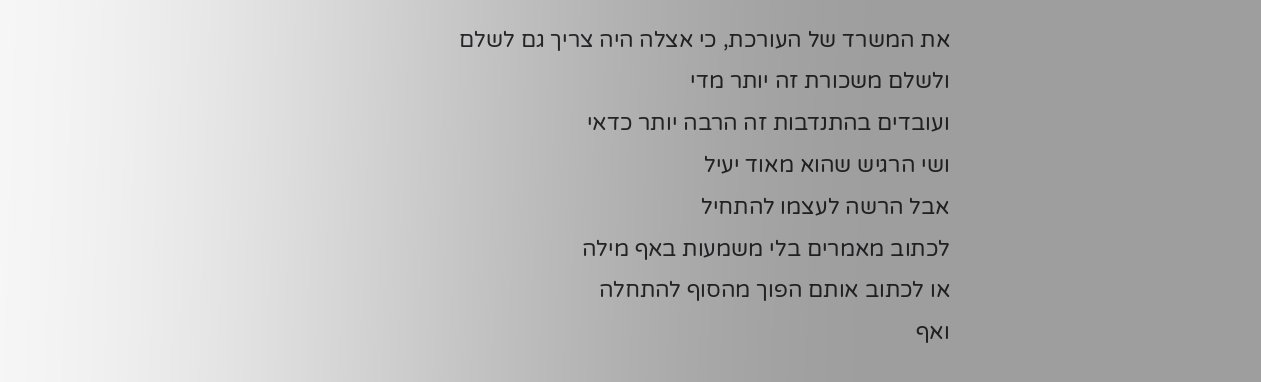את המשרד של העורכת, כי אצלה היה צריך גם לשלם
ולשלם משכורת זה יותר מדי
ועובדים בהתנדבות זה הרבה יותר כדאי
ושי הרגיש שהוא מאוד יעיל
אבל הרשה לעצמו להתחיל
לכתוב מאמרים בלי משמעות באף מילה
או לכתוב אותם הפוך מהסוף להתחלה
ואף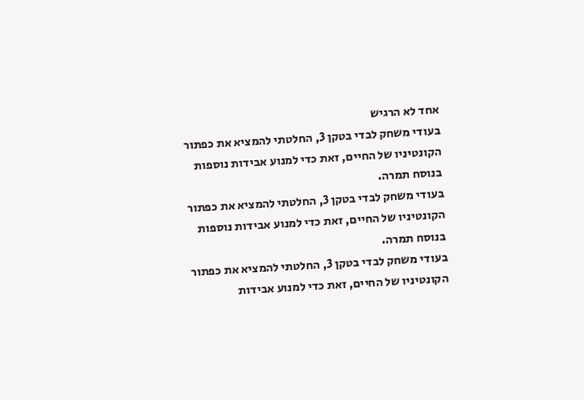אחד לא הרגיש
בעודי משחק לבדי בטקן 3, החלטתי להמציא את כפתור הקונטיניו של החיים, זאת כדי למנוע אבידות נוספות בנוסח תמרה.
בעודי משחק לבדי בטקן 3, החלטתי להמציא את כפתור הקונטיניו של החיים, זאת כדי למנוע אבידות נוספות בנוסח תמרה.
בעודי משחק לבדי בטקן 3, החלטתי להמציא את כפתור הקונטיניו של החיים, זאת כדי למנוע אבידות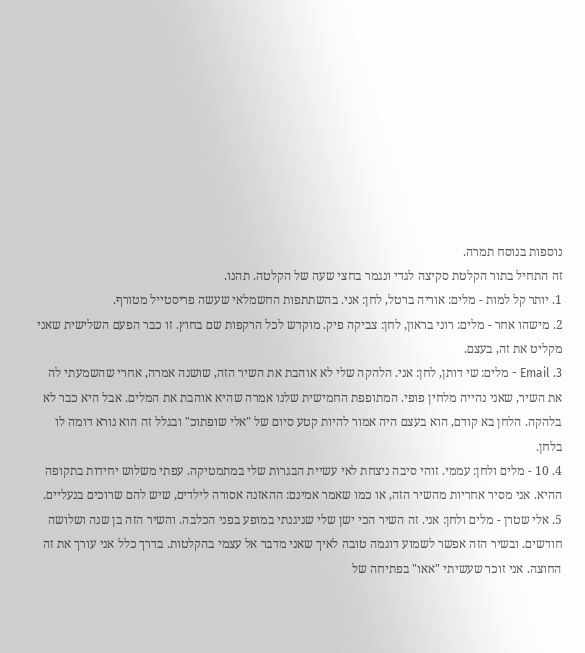נוספות בנוסח תמרה.
זה התחיל בתור הקלטת סקיצה לגדי ונגמר בחצי שעה של הקלטה. תהנו.
1. יותר קל למות - מלים: אוריה ברטל, לחן: אני. בהשתתפות החשמלאי שעשה פריסטייל מטורף.
2. מישהו אחר - מלים: רוני בראון, לחן: צביקה פיק. מוקדש לכל הרקפות שם בחוץ. זו כבר הפעם השלישית שאני מקליט את זה, בעצם.
3. Email - מלים: שי דותן, לחן: אני. הלהקה שלי לא אוהבת את השיר הזה, שושנה אמרה, אחרי שהשמעתי לה את השיר, שאני נהייה מלחין פופי. המתופפת החמישית שלנו אמרה שהיא אוהבת את המלים. אבל היא כבר לא בלהקה. הלחן בא קודם, הוא בעצם היה אמור להיות קטע סיום של "אלי שופתוכ" ובגלל זה הוא נורא דומה לו בלחן.
4. 10 - מלים ולחן: עממי. זוהי סיבה ניצחת לאי עשיית הבגרות שלי במתמטיקה. עפתי משלוש יחידות בתקופה ההיא. אני מסיר אחריות מהשיר הזה, או כמו שאמר אמינם: ההאזנה אסורה לילדים, שיש להם שרוכים בנעליים.
5. אלי שטרן - מלים ולחן: אני. זה השיר הכי ישן שלי שניגנתי במופע בפני הכלבה. והשיר הזה בן שנה ושלושה חודשים. ובשיר הזה אפשר לשמוע דוגמה טובה לאיך שאני מדבר אל עצמי בהקלטות. בדרך כלל אני עורך את זה החוצה. אני זוכר שעשיתי "אאו" בפתיחה של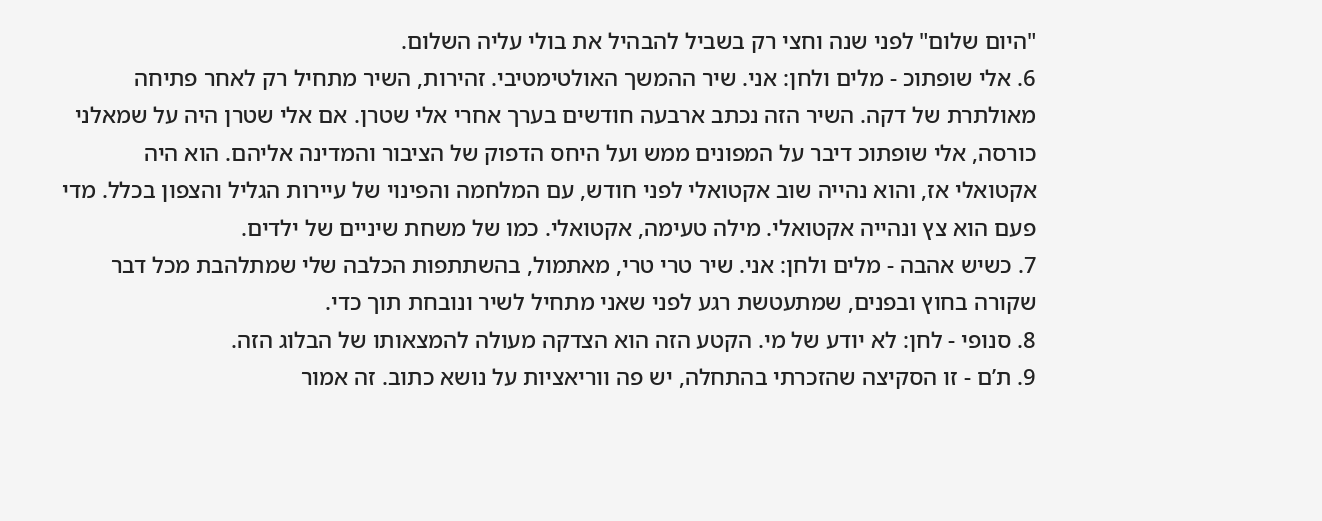"היום שלום" לפני שנה וחצי רק בשביל להבהיל את בולי עליה השלום.
6. אלי שופתוכ - מלים ולחן: אני. שיר ההמשך האולטימטיבי. זהירות, השיר מתחיל רק לאחר פתיחה מאולתרת של דקה. השיר הזה נכתב ארבעה חודשים בערך אחרי אלי שטרן. אם אלי שטרן היה על שמאלני כורסה, אלי שופתוכ דיבר על המפונים ממש ועל היחס הדפוק של הציבור והמדינה אליהם. הוא היה אקטואלי אז, והוא נהייה שוב אקטואלי לפני חודש, עם המלחמה והפינוי של עיירות הגליל והצפון בכלל. מדי פעם הוא צץ ונהייה אקטואלי. מילה טעימה, אקטואלי. כמו של משחת שיניים של ילדים.
7. כשיש אהבה - מלים ולחן: אני. שיר טרי טרי, מאתמול, בהשתתפות הכלבה שלי שמתלהבת מכל דבר שקורה בחוץ ובפנים, שמתעטשת רגע לפני שאני מתחיל לשיר ונובחת תוך כדי.
8. סנופי - לחן: לא יודע של מי. הקטע הזה הוא הצדקה מעולה להמצאותו של הבלוג הזה.
9. ת’ם - זו הסקיצה שהזכרתי בהתחלה, יש פה ווריאציות על נושא כתוב. זה אמור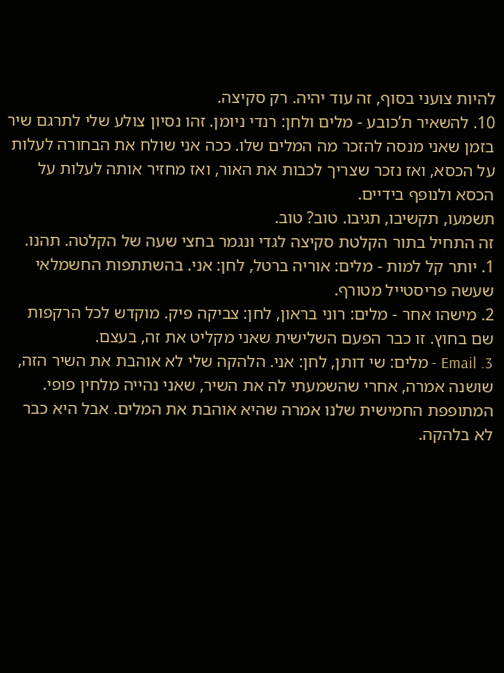להיות צועני בסוף, זה עוד יהיה. רק סקיצה.
10. להשאיר ת’כובע - מלים ולחן: רנדי ניומן. זהו נסיון צולע שלי לתרגם שיר בזמן שאני מנסה להזכר מה המלים שלו. ככה אני שולח את הבחורה לעלות על הכסא, ואז נזכר שצריך לכבות את האור, ואז מחזיר אותה לעלות על הכסא ולנופף בידיים.
תשמעו, תקשיבו, תגיבו. טוב? טוב.
זה התחיל בתור הקלטת סקיצה לגדי ונגמר בחצי שעה של הקלטה. תהנו.
1. יותר קל למות - מלים: אוריה ברטל, לחן: אני. בהשתתפות החשמלאי שעשה פריסטייל מטורף.
2. מישהו אחר - מלים: רוני בראון, לחן: צביקה פיק. מוקדש לכל הרקפות שם בחוץ. זו כבר הפעם השלישית שאני מקליט את זה, בעצם.
3. Email - מלים: שי דותן, לחן: אני. הלהקה שלי לא אוהבת את השיר הזה, שושנה אמרה, אחרי שהשמעתי לה את השיר, שאני נהייה מלחין פופי. המתופפת החמישית שלנו אמרה שהיא אוהבת את המלים. אבל היא כבר לא בלהקה.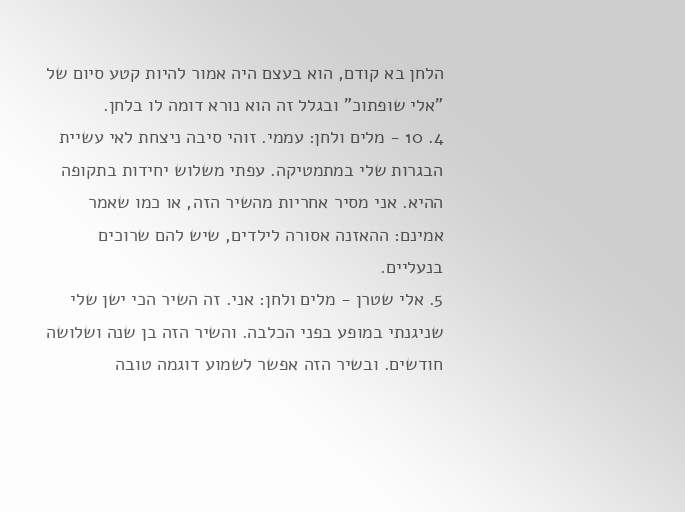הלחן בא קודם, הוא בעצם היה אמור להיות קטע סיום של "אלי שופתוכ" ובגלל זה הוא נורא דומה לו בלחן.
4. 10 - מלים ולחן: עממי. זוהי סיבה ניצחת לאי עשיית הבגרות שלי במתמטיקה. עפתי משלוש יחידות בתקופה ההיא. אני מסיר אחריות מהשיר הזה, או כמו שאמר אמינם: ההאזנה אסורה לילדים, שיש להם שרוכים בנעליים.
5. אלי שטרן - מלים ולחן: אני. זה השיר הכי ישן שלי שניגנתי במופע בפני הכלבה. והשיר הזה בן שנה ושלושה חודשים. ובשיר הזה אפשר לשמוע דוגמה טובה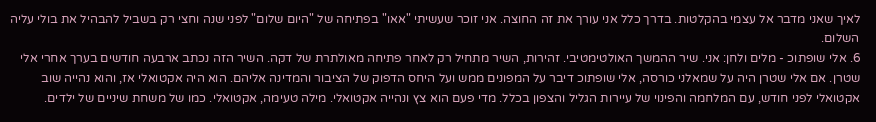לאיך שאני מדבר אל עצמי בהקלטות. בדרך כלל אני עורך את זה החוצה. אני זוכר שעשיתי "אאו" בפתיחה של "היום שלום" לפני שנה וחצי רק בשביל להבהיל את בולי עליה השלום.
6. אלי שופתוכ - מלים ולחן: אני. שיר ההמשך האולטימטיבי. זהירות, השיר מתחיל רק לאחר פתיחה מאולתרת של דקה. השיר הזה נכתב ארבעה חודשים בערך אחרי אלי שטרן. אם אלי שטרן היה על שמאלני כורסה, אלי שופתוכ דיבר על המפונים ממש ועל היחס הדפוק של הציבור והמדינה אליהם. הוא היה אקטואלי אז, והוא נהייה שוב אקטואלי לפני חודש, עם המלחמה והפינוי של עיירות הגליל והצפון בכלל. מדי פעם הוא צץ ונהייה אקטואלי. מילה טעימה, אקטואלי. כמו של משחת שיניים של ילדים.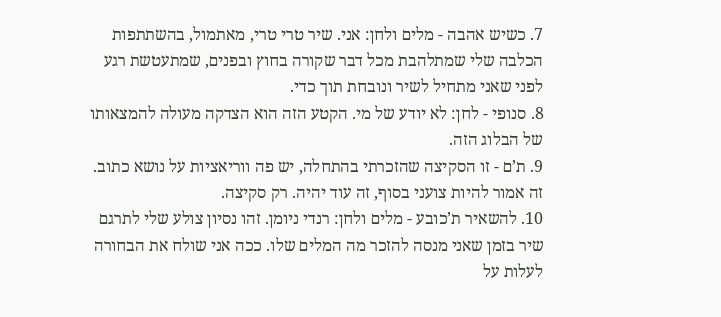7. כשיש אהבה - מלים ולחן: אני. שיר טרי טרי, מאתמול, בהשתתפות הכלבה שלי שמתלהבת מכל דבר שקורה בחוץ ובפנים, שמתעטשת רגע לפני שאני מתחיל לשיר ונובחת תוך כדי.
8. סנופי - לחן: לא יודע של מי. הקטע הזה הוא הצדקה מעולה להמצאותו של הבלוג הזה.
9. ת’ם - זו הסקיצה שהזכרתי בהתחלה, יש פה ווריאציות על נושא כתוב. זה אמור להיות צועני בסוף, זה עוד יהיה. רק סקיצה.
10. להשאיר ת’כובע - מלים ולחן: רנדי ניומן. זהו נסיון צולע שלי לתרגם שיר בזמן שאני מנסה להזכר מה המלים שלו. ככה אני שולח את הבחורה לעלות על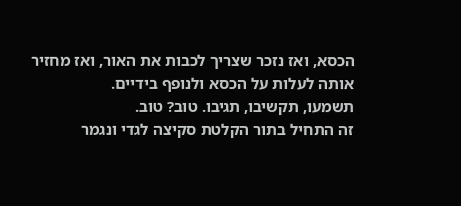הכסא, ואז נזכר שצריך לכבות את האור, ואז מחזיר אותה לעלות על הכסא ולנופף בידיים.
תשמעו, תקשיבו, תגיבו. טוב? טוב.
זה התחיל בתור הקלטת סקיצה לגדי ונגמר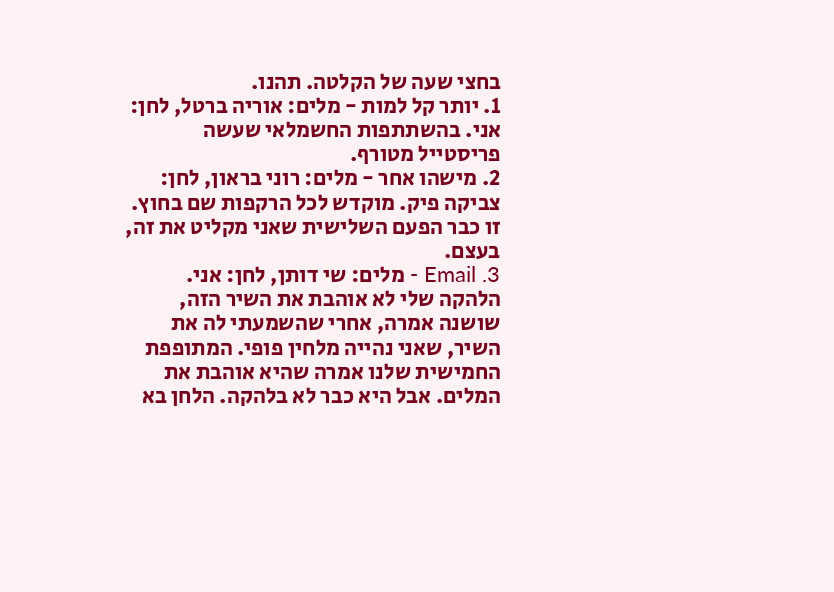בחצי שעה של הקלטה. תהנו.
1. יותר קל למות - מלים: אוריה ברטל, לחן: אני. בהשתתפות החשמלאי שעשה פריסטייל מטורף.
2. מישהו אחר - מלים: רוני בראון, לחן: צביקה פיק. מוקדש לכל הרקפות שם בחוץ. זו כבר הפעם השלישית שאני מקליט את זה, בעצם.
3. Email - מלים: שי דותן, לחן: אני. הלהקה שלי לא אוהבת את השיר הזה, שושנה אמרה, אחרי שהשמעתי לה את השיר, שאני נהייה מלחין פופי. המתופפת החמישית שלנו אמרה שהיא אוהבת את המלים. אבל היא כבר לא בלהקה. הלחן בא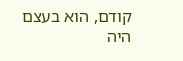קודם, הוא בעצם היה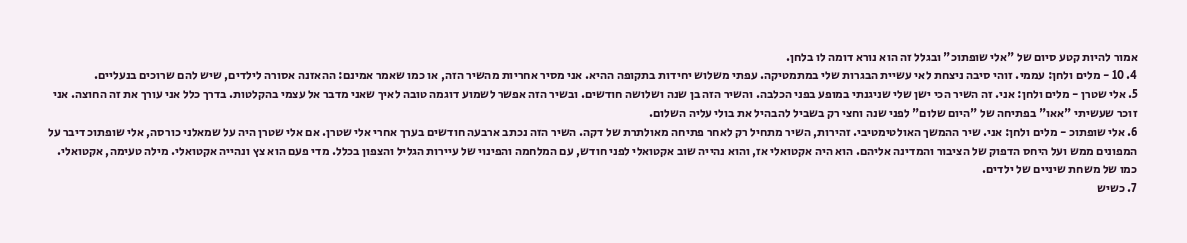אמור להיות קטע סיום של "אלי שופתוכ" ובגלל זה הוא נורא דומה לו בלחן.
4. 10 - מלים ולחן: עממי. זוהי סיבה ניצחת לאי עשיית הבגרות שלי במתמטיקה. עפתי משלוש יחידות בתקופה ההיא. אני מסיר אחריות מהשיר הזה, או כמו שאמר אמינם: ההאזנה אסורה לילדים, שיש להם שרוכים בנעליים.
5. אלי שטרן - מלים ולחן: אני. זה השיר הכי ישן שלי שניגנתי במופע בפני הכלבה. והשיר הזה בן שנה ושלושה חודשים. ובשיר הזה אפשר לשמוע דוגמה טובה לאיך שאני מדבר אל עצמי בהקלטות. בדרך כלל אני עורך את זה החוצה. אני זוכר שעשיתי "אאו" בפתיחה של "היום שלום" לפני שנה וחצי רק בשביל להבהיל את בולי עליה השלום.
6. אלי שופתוכ - מלים ולחן: אני. שיר ההמשך האולטימטיבי. זהירות, השיר מתחיל רק לאחר פתיחה מאולתרת של דקה. השיר הזה נכתב ארבעה חודשים בערך אחרי אלי שטרן. אם אלי שטרן היה על שמאלני כורסה, אלי שופתוכ דיבר על המפונים ממש ועל היחס הדפוק של הציבור והמדינה אליהם. הוא היה אקטואלי אז, והוא נהייה שוב אקטואלי לפני חודש, עם המלחמה והפינוי של עיירות הגליל והצפון בכלל. מדי פעם הוא צץ ונהייה אקטואלי. מילה טעימה, אקטואלי. כמו של משחת שיניים של ילדים.
7. כשיש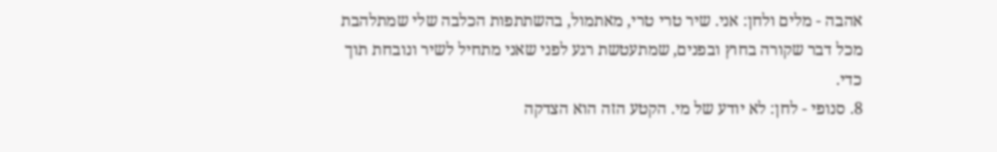אהבה - מלים ולחן: אני. שיר טרי טרי, מאתמול, בהשתתפות הכלבה שלי שמתלהבת מכל דבר שקורה בחוץ ובפנים, שמתעטשת רגע לפני שאני מתחיל לשיר ונובחת תוך כדי.
8. סנופי - לחן: לא יודע של מי. הקטע הזה הוא הצדקה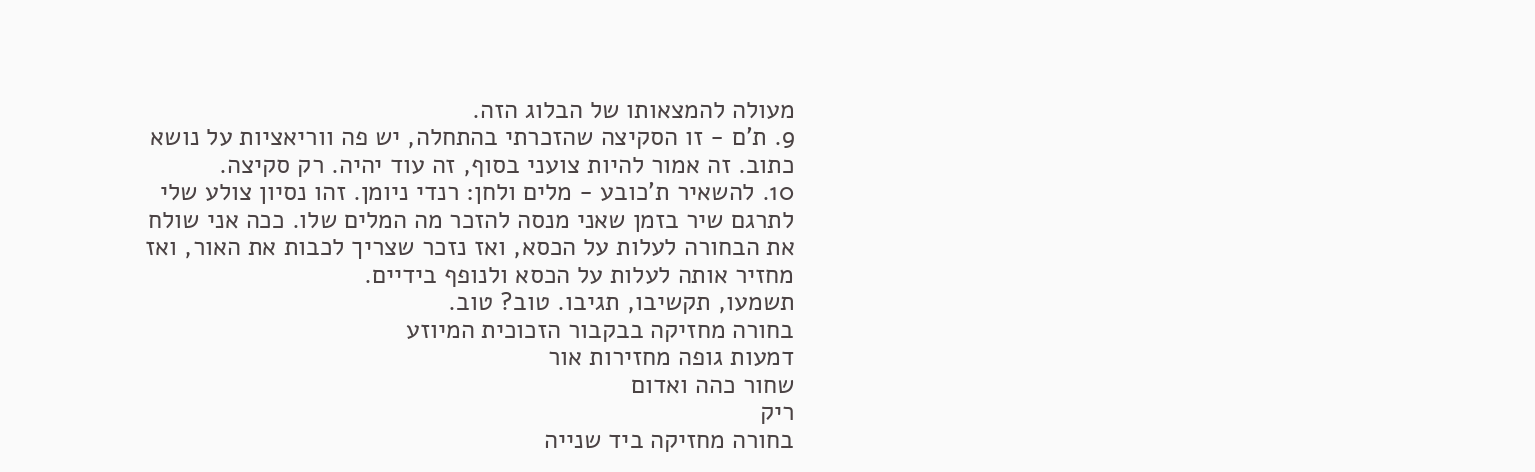מעולה להמצאותו של הבלוג הזה.
9. ת’ם - זו הסקיצה שהזכרתי בהתחלה, יש פה ווריאציות על נושא כתוב. זה אמור להיות צועני בסוף, זה עוד יהיה. רק סקיצה.
10. להשאיר ת’כובע - מלים ולחן: רנדי ניומן. זהו נסיון צולע שלי לתרגם שיר בזמן שאני מנסה להזכר מה המלים שלו. ככה אני שולח את הבחורה לעלות על הכסא, ואז נזכר שצריך לכבות את האור, ואז מחזיר אותה לעלות על הכסא ולנופף בידיים.
תשמעו, תקשיבו, תגיבו. טוב? טוב.
בחורה מחזיקה בבקבור הזכוכית המיוזע
דמעות גופה מחזירות אור
שחור כהה ואדום
ריק
בחורה מחזיקה ביד שנייה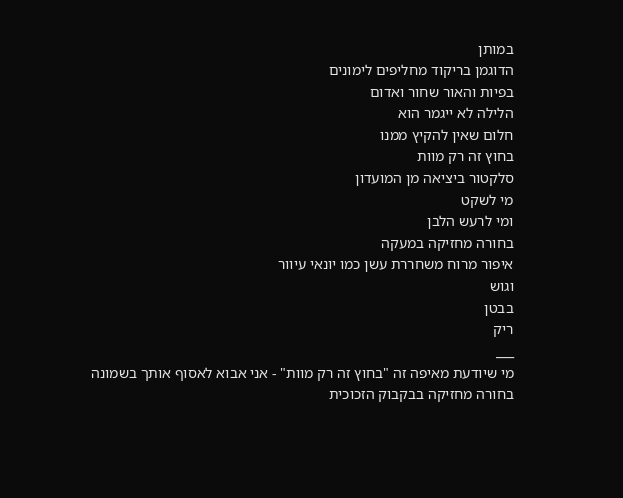במותן
הדוגמן בריקוד מחליפים לימונים
בפיות והאור שחור ואדום
הלילה לא ייגמר הוא
חלום שאין להקיץ ממנו
בחוץ זה רק מוות
סלקטור ביציאה מן המועדון
מי לשקט
ומי לרעש הלבן
בחורה מחזיקה במעקה
איפור מרוח משחררת עשן כמו יונאי עיוור
וגוש
בבטן
ריק
___
מי שיודעת מאיפה זה "בחוץ זה רק מוות" - אני אבוא לאסוף אותך בשמונה
בחורה מחזיקה בבקבוק הזכוכית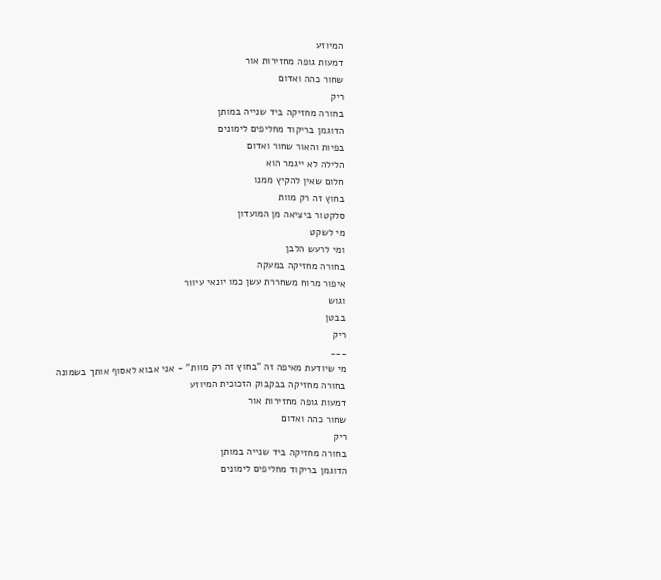המיוזע
דמעות גופה מחזירות אור
שחור כהה ואדום
ריק
בחורה מחזיקה ביד שנייה במותן
הדוגמן בריקוד מחליפים לימונים
בפיות והאור שחור ואדום
הלילה לא ייגמר הוא
חלום שאין להקיץ ממנו
בחוץ זה רק מוות
סלקטור ביציאה מן המועדון
מי לשקט
ומי לרעש הלבן
בחורה מחזיקה במעקה
איפור מרוח משחררת עשן כמו יונאי עיוור
וגוש
בבטן
ריק
___
מי שיודעת מאיפה זה "בחוץ זה רק מוות" - אני אבוא לאסוף אותך בשמונה
בחורה מחזיקה בבקבוק הזכוכית המיוזע
דמעות גופה מחזירות אור
שחור כהה ואדום
ריק
בחורה מחזיקה ביד שנייה במותן
הדוגמן בריקוד מחליפים לימונים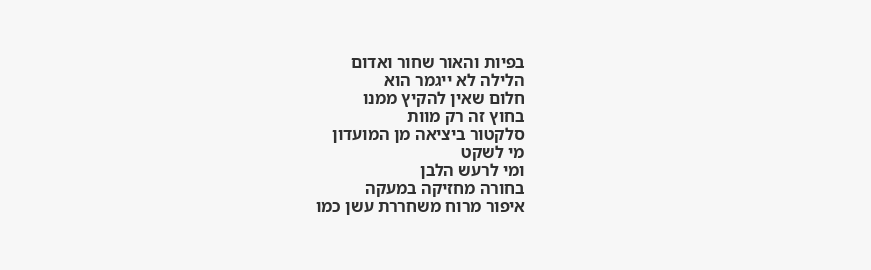בפיות והאור שחור ואדום
הלילה לא ייגמר הוא
חלום שאין להקיץ ממנו
בחוץ זה רק מוות
סלקטור ביציאה מן המועדון
מי לשקט
ומי לרעש הלבן
בחורה מחזיקה במעקה
איפור מרוח משחררת עשן כמו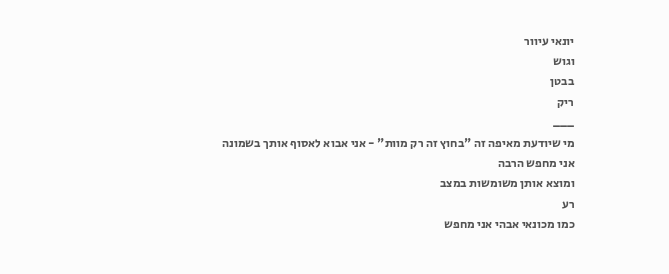יונאי עיוור
וגוש
בבטן
ריק
___
מי שיודעת מאיפה זה "בחוץ זה רק מוות" - אני אבוא לאסוף אותך בשמונה
אני מחפש הרבה
ומוצא אותן משומשות במצב
רע
כמו מכונאי אבהי אני מחפש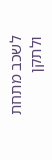לשכב מתחת ולתקן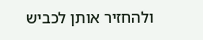ולהחזיר אותן לכביש